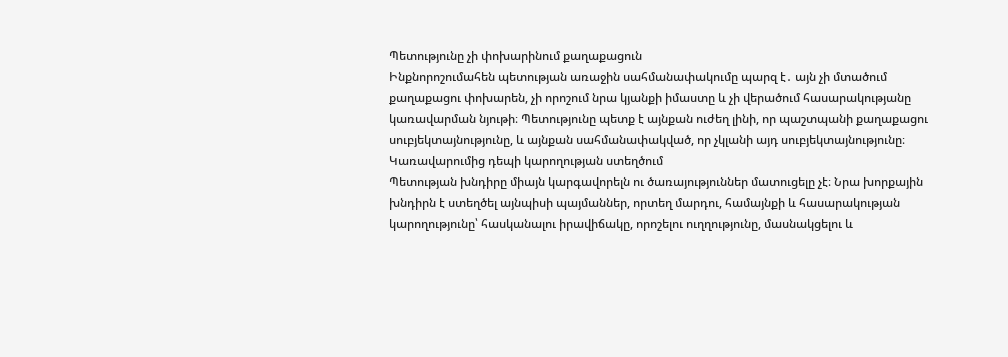Պետությունը չի փոխարինում քաղաքացուն
Ինքնորոշումահեն պետության առաջին սահմանափակումը պարզ է․ այն չի մտածում քաղաքացու փոխարեն, չի որոշում նրա կյանքի իմաստը և չի վերածում հասարակությանը կառավարման նյութի։ Պետությունը պետք է այնքան ուժեղ լինի, որ պաշտպանի քաղաքացու սուբյեկտայնությունը, և այնքան սահմանափակված, որ չկլանի այդ սուբյեկտայնությունը։
Կառավարումից դեպի կարողության ստեղծում
Պետության խնդիրը միայն կարգավորելն ու ծառայություններ մատուցելը չէ։ Նրա խորքային խնդիրն է ստեղծել այնպիսի պայմաններ, որտեղ մարդու, համայնքի և հասարակության կարողությունը՝ հասկանալու իրավիճակը, որոշելու ուղղությունը, մասնակցելու և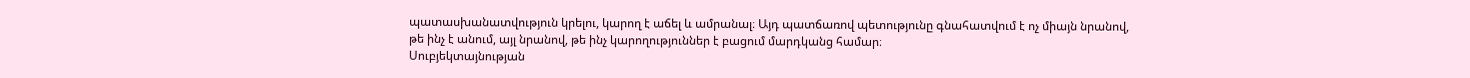պատասխանատվություն կրելու, կարող է աճել և ամրանալ։ Այդ պատճառով պետությունը գնահատվում է ոչ միայն նրանով, թե ինչ է անում, այլ նրանով, թե ինչ կարողություններ է բացում մարդկանց համար։
Սուբյեկտայնության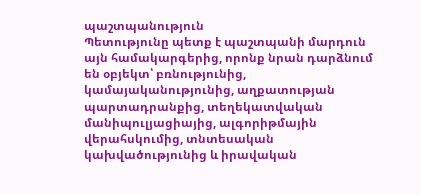պաշտպանություն
Պետությունը պետք է պաշտպանի մարդուն այն համակարգերից, որոնք նրան դարձնում են օբյեկտ՝ բռնությունից, կամայականությունից, աղքատության պարտադրանքից, տեղեկատվական մանիպուլյացիայից, ալգորիթմային վերահսկումից, տնտեսական կախվածությունից և իրավական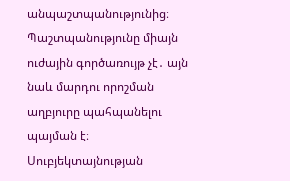անպաշտպանությունից։ Պաշտպանությունը միայն ուժային գործառույթ չէ․ այն նաև մարդու որոշման աղբյուրը պահպանելու պայման է։
Սուբյեկտայնության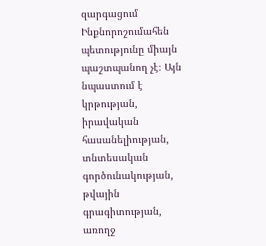զարգացում
Ինքնորոշումահեն պետությունը միայն պաշտպանող չէ։ Այն նպաստում է կրթության, իրավական հասանելիության, տնտեսական գործունակության, թվային գրագիտության, առողջ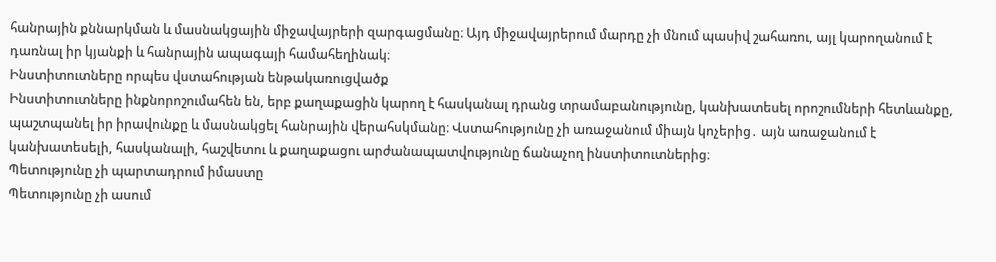հանրային քննարկման և մասնակցային միջավայրերի զարգացմանը։ Այդ միջավայրերում մարդը չի մնում պասիվ շահառու, այլ կարողանում է դառնալ իր կյանքի և հանրային ապագայի համահեղինակ։
Ինստիտուտները որպես վստահության ենթակառուցվածք
Ինստիտուտները ինքնորոշումահեն են, երբ քաղաքացին կարող է հասկանալ դրանց տրամաբանությունը, կանխատեսել որոշումների հետևանքը, պաշտպանել իր իրավունքը և մասնակցել հանրային վերահսկմանը։ Վստահությունը չի առաջանում միայն կոչերից․ այն առաջանում է կանխատեսելի, հասկանալի, հաշվետու և քաղաքացու արժանապատվությունը ճանաչող ինստիտուտներից։
Պետությունը չի պարտադրում իմաստը
Պետությունը չի ասում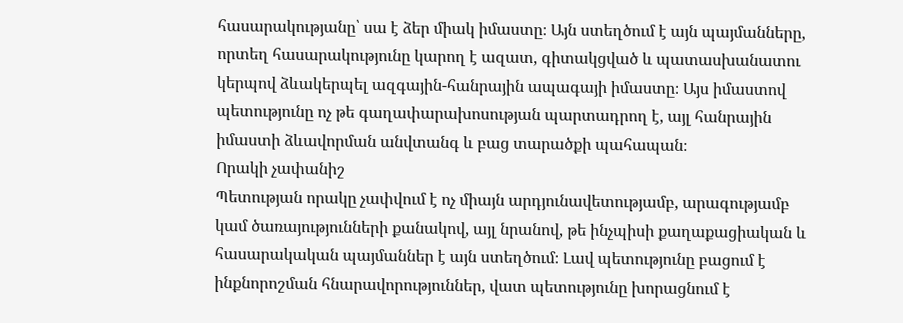հասարակությանը՝ սա է ձեր միակ իմաստը։ Այն ստեղծում է այն պայմանները, որտեղ հասարակությունը կարող է ազատ, գիտակցված և պատասխանատու կերպով ձևակերպել ազգային-հանրային ապագայի իմաստը։ Այս իմաստով պետությունը ոչ թե գաղափարախոսության պարտադրող է, այլ հանրային իմաստի ձևավորման անվտանգ և բաց տարածքի պահապան։
Որակի չափանիշ
Պետության որակը չափվում է ոչ միայն արդյունավետությամբ, արագությամբ կամ ծառայությունների քանակով, այլ նրանով, թե ինչպիսի քաղաքացիական և հասարակական պայմաններ է այն ստեղծում։ Լավ պետությունը բացում է ինքնորոշման հնարավորություններ, վատ պետությունը խորացնում է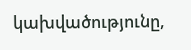կախվածությունը,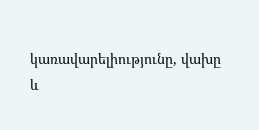կառավարելիությունը, վախը և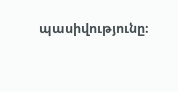պասիվությունը։